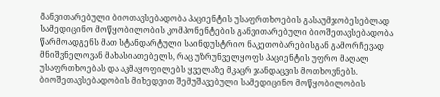Განვითარებული ბიოთავსებადობა პაციენტის უსაფრთხოების გასაუმჯობესებლად
Სამედიცინო მოწყობილობის კომპონენტების განვითარებული ბიოშეთავსებადობა წარმოადგენს მათ სტანდარტული საინდუსტრიო ნაკეთობარებისგან გამორჩევად მნიშვნელოვან მახასიათებელს, რაც უზრუნველყოფს პაციენტის უფრო მაღალ უსაფრთხოებას და აკმაყოფილებს ყველაზე მკაცრ ჯანდაცვის მოთხოვნებს. ბიოშეთავსებადობის მიხედვით შემუშავებული სამედიცინო მოწყობილობის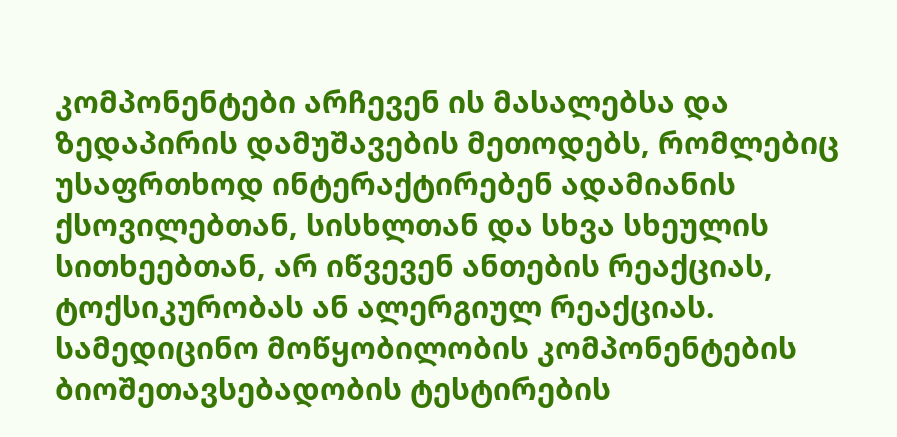კომპონენტები არჩევენ ის მასალებსა და ზედაპირის დამუშავების მეთოდებს, რომლებიც უსაფრთხოდ ინტერაქტირებენ ადამიანის ქსოვილებთან, სისხლთან და სხვა სხეულის სითხეებთან, არ იწვევენ ანთების რეაქციას, ტოქსიკურობას ან ალერგიულ რეაქციას. სამედიცინო მოწყობილობის კომპონენტების ბიოშეთავსებადობის ტესტირების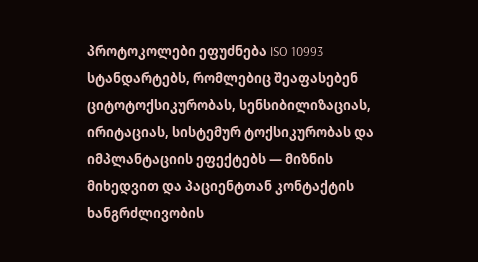პროტოკოლები ეფუძნება ISO 10993 სტანდარტებს, რომლებიც შეაფასებენ ციტოტოქსიკურობას, სენსიბილიზაციას, ირიტაციას, სისტემურ ტოქსიკურობას და იმპლანტაციის ეფექტებს — მიზნის მიხედვით და პაციენტთან კონტაქტის ხანგრძლივობის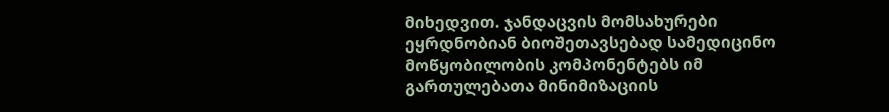მიხედვით. ჯანდაცვის მომსახურები ეყრდნობიან ბიოშეთავსებად სამედიცინო მოწყობილობის კომპონენტებს იმ გართულებათა მინიმიზაციის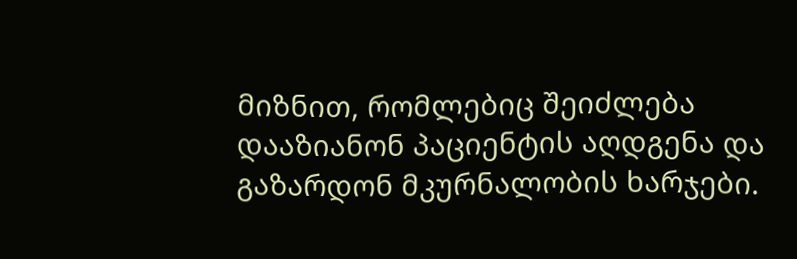მიზნით, რომლებიც შეიძლება დააზიანონ პაციენტის აღდგენა და გაზარდონ მკურნალობის ხარჯები.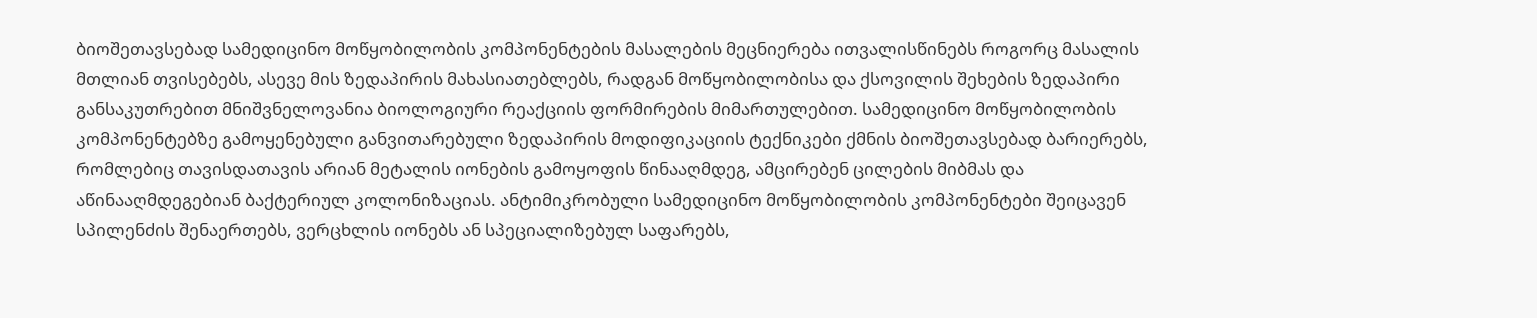ბიოშეთავსებად სამედიცინო მოწყობილობის კომპონენტების მასალების მეცნიერება ითვალისწინებს როგორც მასალის მთლიან თვისებებს, ასევე მის ზედაპირის მახასიათებლებს, რადგან მოწყობილობისა და ქსოვილის შეხების ზედაპირი განსაკუთრებით მნიშვნელოვანია ბიოლოგიური რეაქციის ფორმირების მიმართულებით. სამედიცინო მოწყობილობის კომპონენტებზე გამოყენებული განვითარებული ზედაპირის მოდიფიკაციის ტექნიკები ქმნის ბიოშეთავსებად ბარიერებს, რომლებიც თავისდათავის არიან მეტალის იონების გამოყოფის წინააღმდეგ, ამცირებენ ცილების მიბმას და აწინააღმდეგებიან ბაქტერიულ კოლონიზაციას. ანტიმიკრობული სამედიცინო მოწყობილობის კომპონენტები შეიცავენ სპილენძის შენაერთებს, ვერცხლის იონებს ან სპეციალიზებულ საფარებს,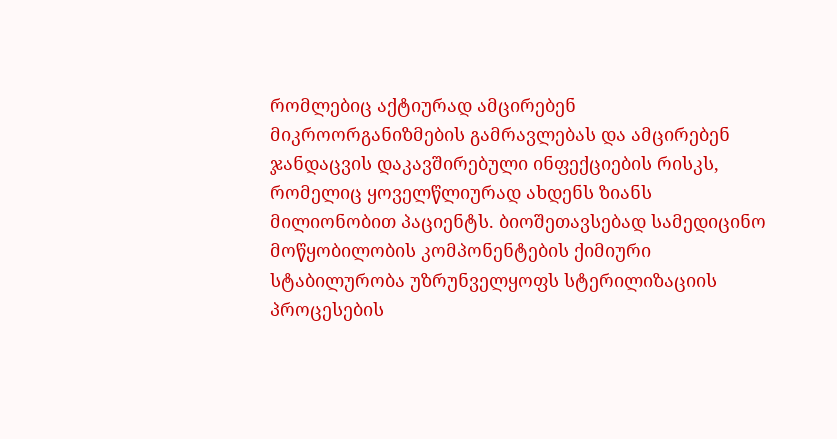რომლებიც აქტიურად ამცირებენ მიკროორგანიზმების გამრავლებას და ამცირებენ ჯანდაცვის დაკავშირებული ინფექციების რისკს, რომელიც ყოველწლიურად ახდენს ზიანს მილიონობით პაციენტს. ბიოშეთავსებად სამედიცინო მოწყობილობის კომპონენტების ქიმიური სტაბილურობა უზრუნველყოფს სტერილიზაციის პროცესების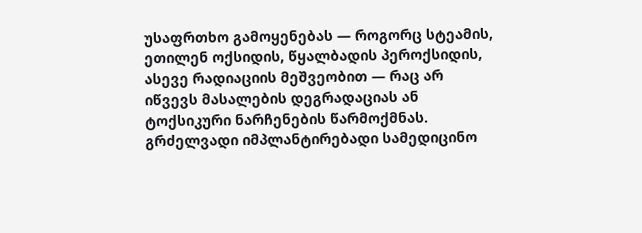უსაფრთხო გამოყენებას — როგორც სტეამის, ეთილენ ოქსიდის, წყალბადის პეროქსიდის, ასევე რადიაციის მეშვეობით — რაც არ იწვევს მასალების დეგრადაციას ან ტოქსიკური ნარჩენების წარმოქმნას. გრძელვადი იმპლანტირებადი სამედიცინო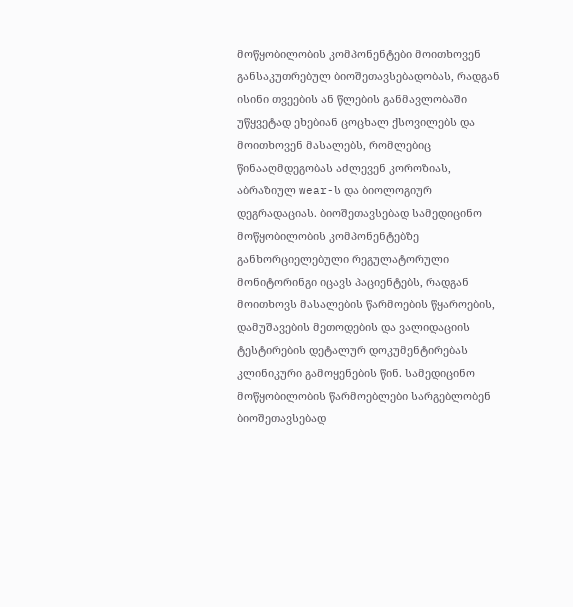მოწყობილობის კომპონენტები მოითხოვენ განსაკუთრებულ ბიოშეთავსებადობას, რადგან ისინი თვეების ან წლების განმავლობაში უწყვეტად ეხებიან ცოცხალ ქსოვილებს და მოითხოვენ მასალებს, რომლებიც წინააღმდეგობას აძლევენ კოროზიას, აბრაზიულ wear-ს და ბიოლოგიურ დეგრადაციას. ბიოშეთავსებად სამედიცინო მოწყობილობის კომპონენტებზე განხორციელებული რეგულატორული მონიტორინგი იცავს პაციენტებს, რადგან მოითხოვს მასალების წარმოების წყაროების, დამუშავების მეთოდების და ვალიდაციის ტესტირების დეტალურ დოკუმენტირებას კლინიკური გამოყენების წინ. სამედიცინო მოწყობილობის წარმოებლები სარგებლობენ ბიოშეთავსებად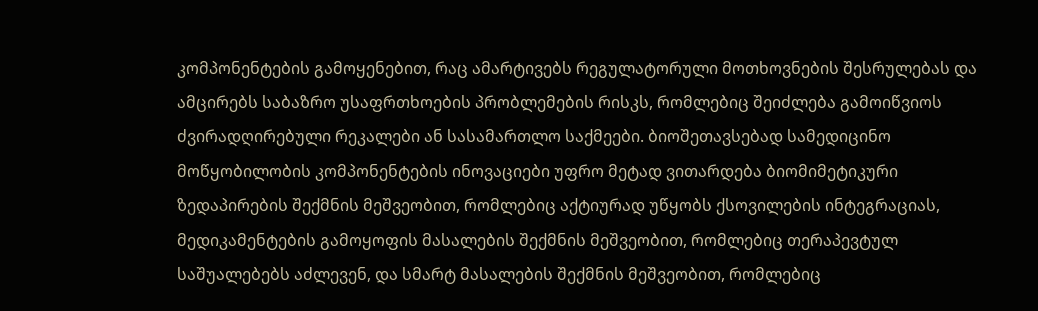კომპონენტების გამოყენებით, რაც ამარტივებს რეგულატორული მოთხოვნების შესრულებას და ამცირებს საბაზრო უსაფრთხოების პრობლემების რისკს, რომლებიც შეიძლება გამოიწვიოს ძვირადღირებული რეკალები ან სასამართლო საქმეები. ბიოშეთავსებად სამედიცინო მოწყობილობის კომპონენტების ინოვაციები უფრო მეტად ვითარდება ბიომიმეტიკური ზედაპირების შექმნის მეშვეობით, რომლებიც აქტიურად უწყობს ქსოვილების ინტეგრაციას, მედიკამენტების გამოყოფის მასალების შექმნის მეშვეობით, რომლებიც თერაპევტულ საშუალებებს აძლევენ, და სმარტ მასალების შექმნის მეშვეობით, რომლებიც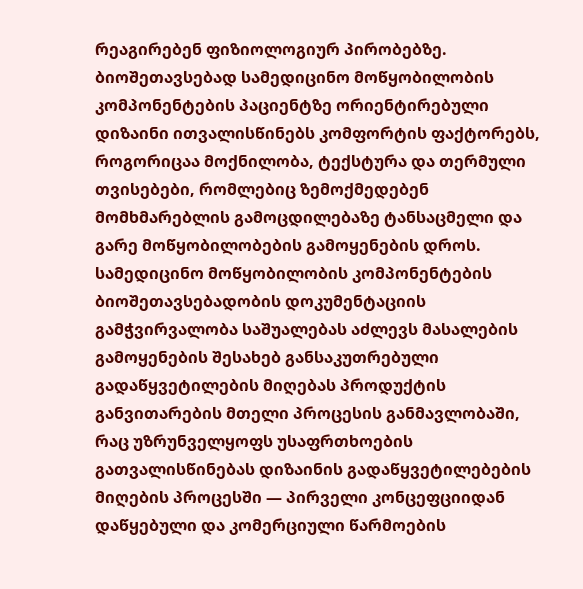რეაგირებენ ფიზიოლოგიურ პირობებზე. ბიოშეთავსებად სამედიცინო მოწყობილობის კომპონენტების პაციენტზე ორიენტირებული დიზაინი ითვალისწინებს კომფორტის ფაქტორებს, როგორიცაა მოქნილობა, ტექსტურა და თერმული თვისებები, რომლებიც ზემოქმედებენ მომხმარებლის გამოცდილებაზე ტანსაცმელი და გარე მოწყობილობების გამოყენების დროს. სამედიცინო მოწყობილობის კომპონენტების ბიოშეთავსებადობის დოკუმენტაციის გამჭვირვალობა საშუალებას აძლევს მასალების გამოყენების შესახებ განსაკუთრებული გადაწყვეტილების მიღებას პროდუქტის განვითარების მთელი პროცესის განმავლობაში, რაც უზრუნველყოფს უსაფრთხოების გათვალისწინებას დიზაინის გადაწყვეტილებების მიღების პროცესში — პირველი კონცეფციიდან დაწყებული და კომერციული წარმოების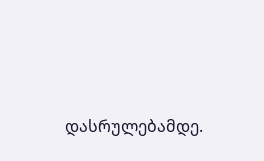დასრულებამდე.